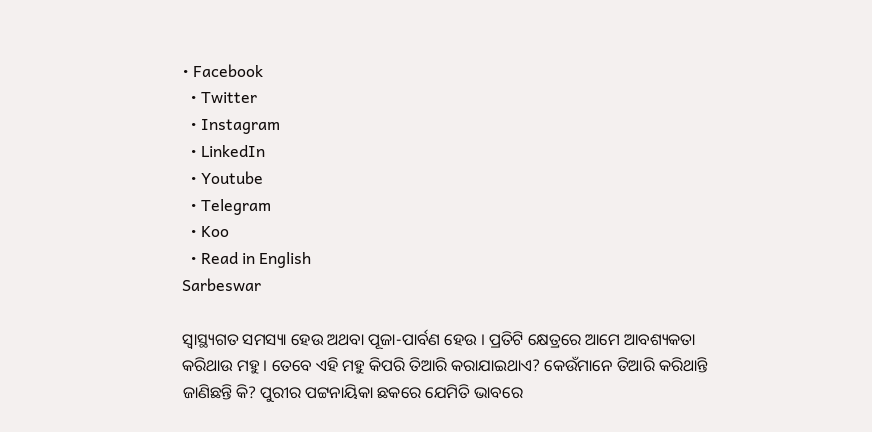• Facebook
  • Twitter
  • Instagram
  • LinkedIn
  • Youtube
  • Telegram
  • Koo
  • Read in English
Sarbeswar

ସ୍ୱାସ୍ଥ୍ୟଗତ ସମସ୍ୟା ହେଉ ଅଥବା ପୂଜା-ପାର୍ବଣ ହେଉ । ପ୍ରତିଟି କ୍ଷେତ୍ରରେ ଆମେ ଆବଶ୍ୟକତା କରିଥାଉ ମହୁ । ତେବେ ଏହି ମହୁ କିପରି ତିଆରି କରାଯାଇଥାଏ? କେଉଁମାନେ ତିଆରି କରିଥାନ୍ତି ଜାଣିଛନ୍ତି କି? ପୁରୀର ପଟ୍ଟନାୟିକା ଛକରେ ଯେମିତି ଭାବରେ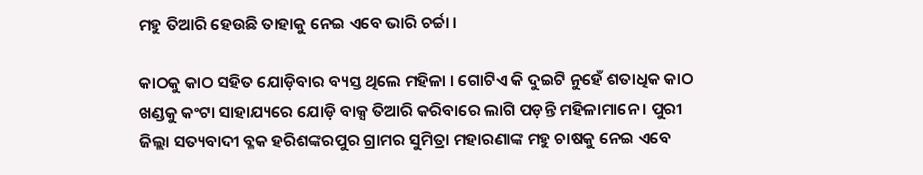ମହୁ ତିଆରି ହେଉଛି ତାହାକୁ ନେଇ ଏବେ ଭାରି ଚର୍ଚ୍ଚା ।

କାଠକୁ କାଠ ସହିତ ଯୋଡ଼ିବାର ବ୍ୟସ୍ତ ଥିଲେ ମହିଳା । ଗୋଟିଏ କି ଦୁଇଟି ନୁହେଁ ଶତାଧିକ କାଠ ଖଣ୍ଡକୁ କଂଟା ସାହାଯ୍ୟରେ ଯୋଡ଼ି ବାକ୍ସ ତିଆରି କରିବାରେ ଲାଗି ପଡ଼ନ୍ତି ମହିଳାମାନେ । ପୁରୀ ଜିଲ୍ଲା ସତ୍ୟବାଦୀ ବ୍ଳକ ହରିଶଙ୍କରପୁର ଗ୍ରାମର ସୁମିତ୍ରା ମହାରଣାଙ୍କ ମହୁ ଚାଷକୁ ନେଇ ଏବେ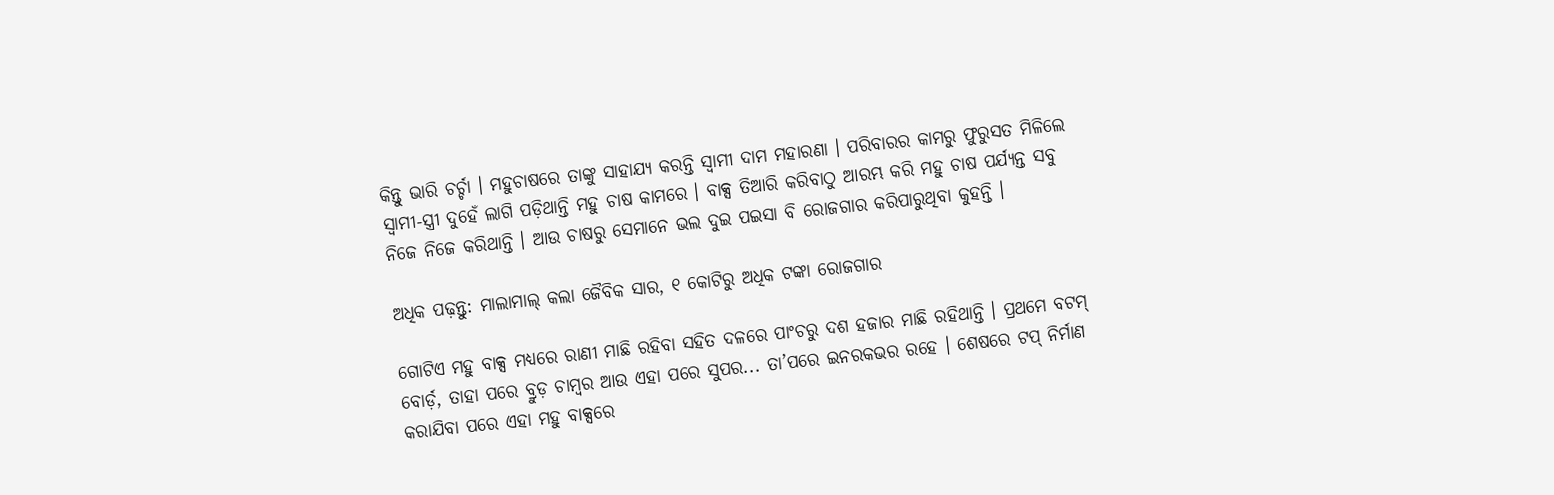କିନ୍ତୁ ଭାରି ଚର୍ଚ୍ଚା । ମହୁଚାଷରେ ତାଙ୍କୁ ସାହାଯ୍ୟ କରନ୍ତି ସ୍ୱାମୀ ଦାମ ମହାରଣା । ପରିବାରର କାମରୁ ଫୁରୁସତ ମିଳିଲେ ସ୍ୱାମୀ-ସ୍ତ୍ରୀ ଦୁହେଁ ଲାଗି ପଡ଼ିଥାନ୍ତି ମହୁ ଚାଷ କାମରେ । ବାକ୍ସ ତିଆରି କରିବାଠୁ ଆରମ୍ଭ କରି ମହୁ ଚାଷ ପର୍ଯ୍ୟନ୍ତ ସବୁ ନିଜେ ନିଜେ କରିଥାନ୍ତି । ଆଉ ଚାଷରୁ ସେମାନେ ଭଲ ଦୁଇ ପଇସା ବି ରୋଜଗାର କରିପାରୁଥିବା କୁହନ୍ତି ।

ଅଧିକ ପଢ଼ନ୍ତୁ: ମାଲାମାଲ୍‌ କଲା ଜୈବିକ ସାର, ୧ କୋଟିରୁ ଅଧିକ ଟଙ୍କା ରୋଜଗାର

ଗୋଟିଏ ମହୁ ବାକ୍ସ ମଧ୍ୟରେ ରାଣୀ ମାଛି ରହିବା ସହିତ ଦଳରେ ପାଂଚରୁ ଦଶ ହଜାର ମାଛି ରହିଥାନ୍ତି । ପ୍ରଥମେ ବଟମ୍ ବୋର୍ଡ଼, ତାହା ପରେ ବ୍ରୁଡ଼ ଚାମ୍ବର ଆଉ ଏହା ପରେ ସୁପର... ତା’ପରେ ଇନରକଭର ରହେ । ଶେଷରେ ଟପ୍ ନିର୍ମାଣ କରାଯିବା ପରେ ଏହା ମହୁ ବାକ୍ସରେ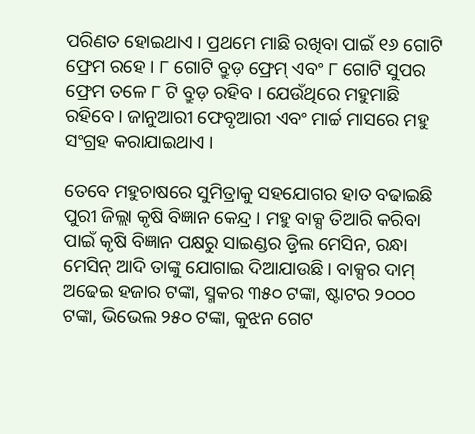ପରିଣତ ହୋଇଥାଏ । ପ୍ରଥମେ ମାଛି ରଖିବା ପାଇଁ ୧୬ ଗୋଟି ଫ୍ରେମ ରହେ । ୮ ଗୋଟି ବ୍ରୁଡ଼ ଫ୍ରେମ୍ ଏବଂ ୮ ଗୋଟି ସୁପର ଫ୍ରେମ ତଳେ ୮ ଟି ବ୍ରୁଡ଼ ରହିବ । ଯେଉଁଥିରେ ମହୁମାଛି ରହିବେ । ଜାନୁଆରୀ ଫେବୃଆରୀ ଏବଂ ମାର୍ଚ୍ଚ ମାସରେ ମହୁ ସଂଗ୍ରହ କରାଯାଇଥାଏ ।

ତେବେ ମହୁଚାଷରେ ସୁମିତ୍ରାକୁ ସହଯୋଗର ହାତ ବଢାଇଛି ପୁରୀ ଜିଲ୍ଲା କୃଷି ବିଜ୍ଞାନ କେନ୍ଦ୍ର । ମହୁ ବାକ୍ସ ତିଆରି କରିବା ପାଇଁ କୃଷି ବିଜ୍ଞାନ ପକ୍ଷରୁ ସାଇଣ୍ଡର ଡ଼୍ରିଲ ମେସିନ, ରନ୍ଧା ମେସିନ୍‌ ଆଦି ତାଙ୍କୁ ଯୋଗାଇ ଦିଆଯାଉଛି । ବାକ୍ସର ଦାମ୍ ଅଢେଇ ହଜାର ଟଙ୍କା, ସ୍ମକର ୩୫୦ ଟଙ୍କା, ଷ୍ଟାଟର ୨୦୦୦ ଟଙ୍କା, ଭିଭେଲ ୨୫୦ ଟଙ୍କା, କୁଝନ ଗେଟ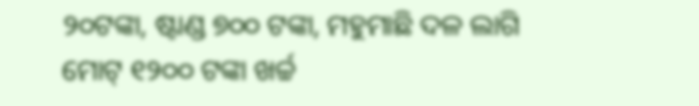୨୦ଟଙ୍କା, ଷ୍ଟାଣ୍ଡ ୭୦୦ ଟଙ୍କା, ମହୁମାଛି ଦଳ ଲାଗି ମୋଟ୍‌ ୧୨୦୦ ଟଙ୍କା ଖର୍ଚ୍ଚ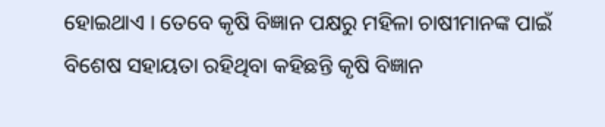ହୋଇଥାଏ । ତେବେ କୃଷି ବିଜ୍ଞାନ ପକ୍ଷରୁ ମହିଳା ଚାଷୀମାନଙ୍କ ପାଇଁ ବିଶେଷ ସହାୟତା ରହିଥିବା କହିଛନ୍ତି କୃଷି ବିଜ୍ଞାନ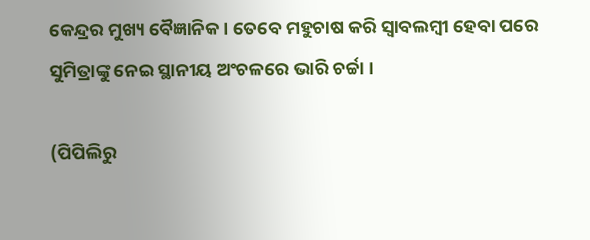କେନ୍ଦ୍ରର ମୁଖ୍ୟ ବୈଜ୍ଞାନିକ । ତେବେ ମହୁଚାଷ କରି ସ୍ୱାବଲମ୍ବୀ ହେବା ପରେ ସୁମିତ୍ରାଙ୍କୁ ନେଇ ସ୍ଥାନୀୟ ଅଂଚଳରେ ଭାରି ଚର୍ଚ୍ଚା ।

(ପିପିଲିରୁ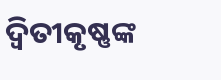ଦ୍ୱିତୀକୃଷ୍ଣଙ୍କ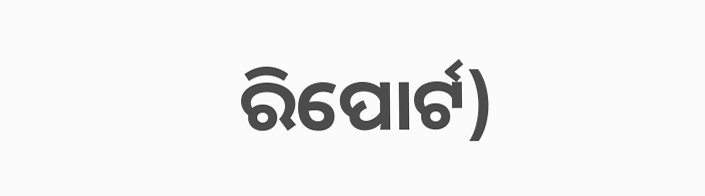ରିପୋର୍ଟ)